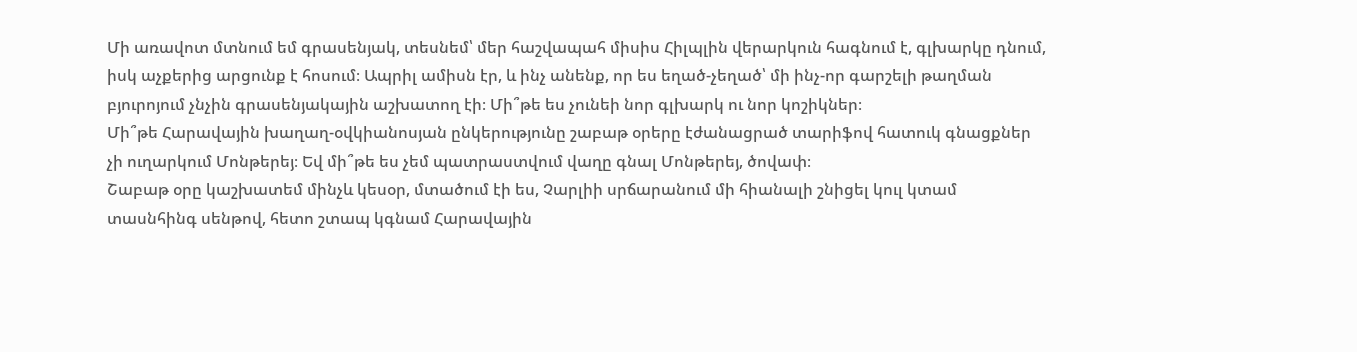Մի առավոտ մտնում եմ գրասենյակ, տեսնեմ՝ մեր հաշվապահ միսիս Հիլպլին վերարկուն հագնում է, գլխարկը դնում, իսկ աչքերից արցունք է հոսում։ Ապրիլ ամիսն էր, և ինչ անենք, որ ես եղած-չեղած՝ մի ինչ-որ գարշելի թաղման բյուրոյում չնչին գրասենյակային աշխատող էի։ Մի՞թե ես չունեի նոր գլխարկ ու նոր կոշիկներ։
Մի՞թե Հարավային խաղաղ-օվկիանոսյան ընկերությունը շաբաթ օրերը էժանացրած տարիֆով հատուկ գնացքներ չի ուղարկում Մոնթերեյ։ Եվ մի՞թե ես չեմ պատրաստվում վաղը գնալ Մոնթերեյ, ծովափ։
Շաբաթ օրը կաշխատեմ մինչև կեսօր, մտածում էի ես, Չարլիի սրճարանում մի հիանալի շնիցել կուլ կտամ տասնհինգ սենթով, հետո շտապ կգնամ Հարավային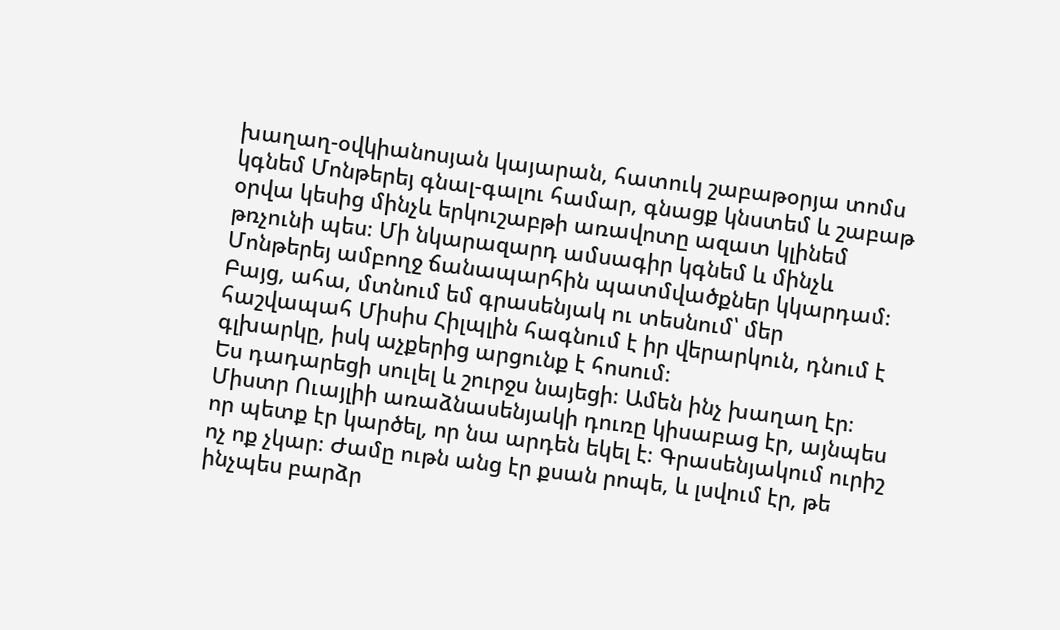խաղաղ-օվկիանոսյան կայարան, հատուկ շաբաթօրյա տոմս կգնեմ Մոնթերեյ գնալ-գալու համար, գնացք կնստեմ և շաբաթ օրվա կեսից մինչև երկուշաբթի առավոտը ազատ կլինեմ թռչունի պես։ Մի նկարազարդ ամսագիր կգնեմ և մինչև Մոնթերեյ ամբողջ ճանապարհին պատմվածքներ կկարդամ։
Բայց, ահա, մտնում եմ գրասենյակ ու տեսնում՝ մեր հաշվապահ Միսիս Հիլպլին հագնում է իր վերարկուն, դնում է գլխարկը, իսկ աչքերից արցունք է հոսում։
Ես դադարեցի սուլել և շուրջս նայեցի։ Ամեն ինչ խաղաղ էր։ Միստր Ուայլիի առաձնասենյակի դուռը կիսաբաց էր, այնպես որ պետք էր կարծել, որ նա արդեն եկել է։ Գրասենյակում ուրիշ ոչ ոք չկար։ Ժամը ութն անց էր քսան րոպե, և լսվում էր, թե ինչպես բարձր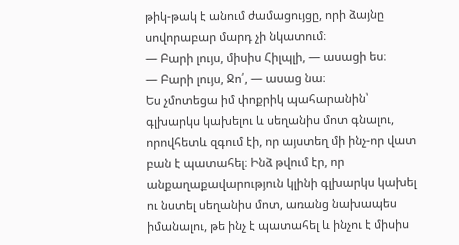թիկ-թակ է անում ժամացույցը, որի ձայնը սովորաբար մարդ չի նկատում։
— Բարի լույս, միսիս Հիլպլի, — ասացի ես։
— Բարի լույս, Ջո՛, — ասաց նա։
Ես չմոտեցա իմ փոքրիկ պահարանին՝ գլխարկս կախելու և սեղանիս մոտ գնալու, որովհետև զգում էի, որ այստեղ մի ինչ-որ վատ բան է պատահել։ Ինձ թվում էր, որ անքաղաքավարություն կլինի գլխարկս կախել ու նստել սեղանիս մոտ, առանց նախապես իմանալու, թե ինչ է պատահել և ինչու է միսիս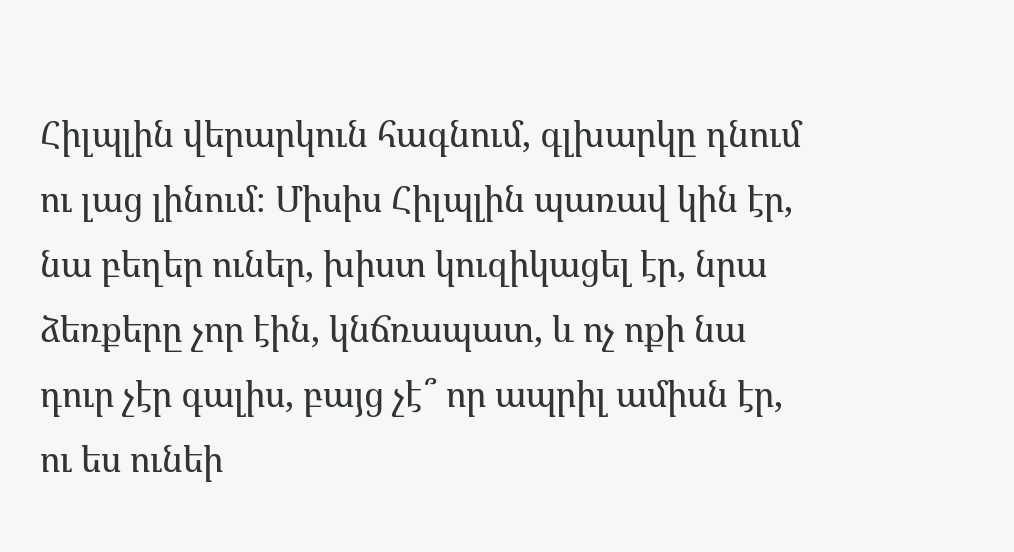Հիլպլին վերարկուն հագնում, գլխարկը դնում ու լաց լինում։ Միսիս Հիլպլին պառավ կին էր, նա բեղեր ուներ, խիստ կուզիկացել էր, նրա ձեռքերը չոր էին, կնճռապատ, և ոչ ոքի նա դուր չէր գալիս, բայց չէ՞ որ ապրիլ ամիսն էր, ու ես ունեի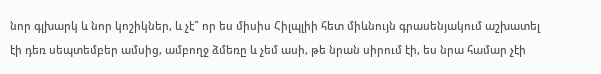նոր գլխարկ և նոր կոշիկներ, և չէ՞ որ ես միսիս Հիլպլիի հետ միևնույն գրասենյակում աշխատել էի դեռ սեպտեմբեր ամսից, ամբողջ ձմեռը և չեմ ասի, թե նրան սիրում էի, ես նրա համար չէի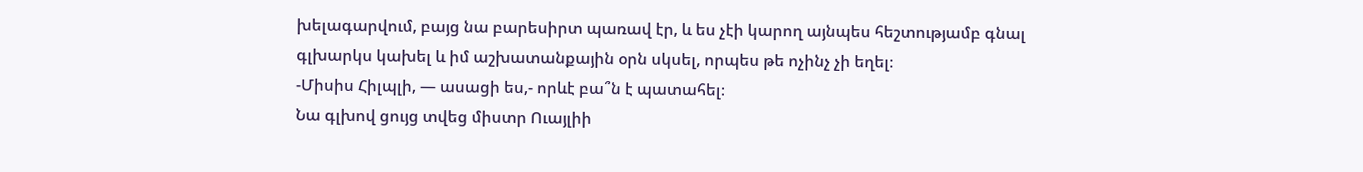խելագարվում, բայց նա բարեսիրտ պառավ էր, և ես չէի կարող այնպես հեշտությամբ գնալ գլխարկս կախել և իմ աշխատանքային օրն սկսել, որպես թե ոչինչ չի եղել։
-Միսիս Հիլպլի, — ասացի ես,- որևէ բա՞ն է պատահել։
Նա գլխով ցույց տվեց միստր Ուայլիի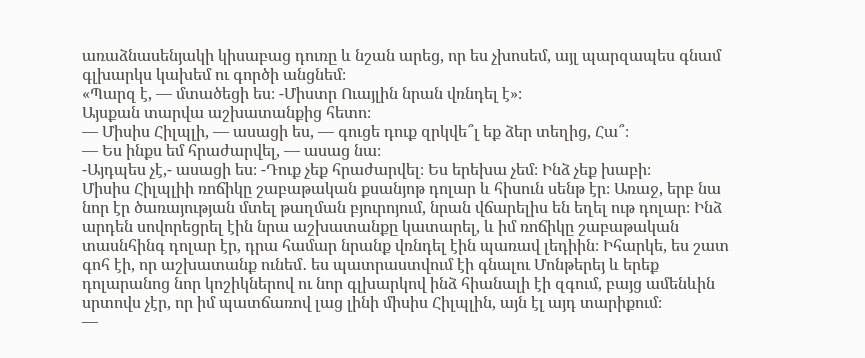առաձնասենյակի կիսաբաց դուռը և նշան արեց, որ ես չխոսեմ, այլ պարզապես գնամ գլխարկս կախեմ ու գործի անցնեմ։
«Պարզ է, — մտածեցի ես։ -Միստր Ուայլին նրան վռնդել է»։
Այսքան տարվա աշխատանքից հետո։
— Միսիս Հիլպլի, — ասացի ես, — գուցե դուք զրկվե՞լ եք ձեր տեղից, Հա՞։
— Ես ինքս եմ հրաժարվել, — ասաց նա։
-Այդպես չէ,- ասացի ես։ -Դուք չեք հրաժարվել։ Ես երեխա չեմ։ Ինձ չեք խաբի։
Միսիս Հիլպլիի ռոճիկը շաբաթական քսանյոթ դոլար և հիսուն սենթ էր։ Առաջ, երբ նա նոր էր ծառայության մտել թաղման բյուրոյում, նրան վճարելիս են եղել ութ դոլար։ Ինձ արդեն սովորեցրել էին նրա աշխատանքը կատարել, և իմ ռոճիկը շաբաթական տասնհինգ դոլար էր, դրա համար նրանք վռնդել էին պառավ լեդիին։ Իհարկե, ես շատ գոհ էի, որ աշխատանք ունեմ․ ես պատրաստվում էի գնալու Մոնթերեյ և երեք դոլարանոց նոր կոշիկներով ու նոր գլխարկով ինձ հիանալի էի զգում, բայց ամենևին սրտովս չէր, որ իմ պատճառով լաց լինի միսիս Հիլպլին, այն էլ այդ տարիքում։
—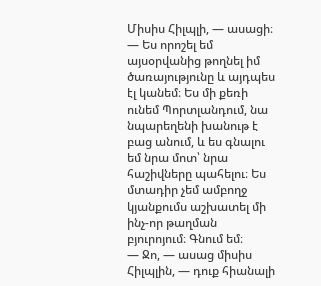Միսիս Հիլպլի, — ասացի։ — Ես որոշել եմ այսօրվանից թողնել իմ ծառայությունը և այդպես էլ կանեմ։ Ես մի քեռի ունեմ Պորտլանդում, նա նպարեղենի խանութ է բաց անում, և ես գնալու եմ նրա մոտ՝ նրա հաշիվները պահելու։ Ես մտադիր չեմ ամբողջ կյանքումս աշխատել մի ինչ-որ թաղման բյուրոյում։ Գնում եմ։
— Ջո, — ասաց միսիս Հիլպլին, — դուք հիանալի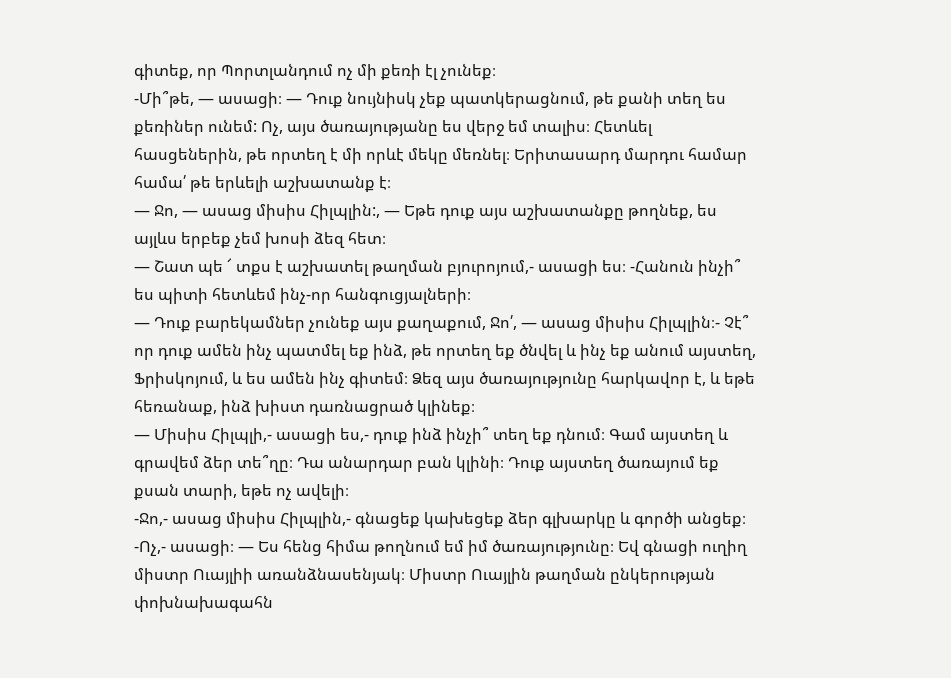գիտեք, որ Պորտլանդում ոչ մի քեռի էլ չունեք։
-Մի՞թե, — ասացի։ — Դուք նույնիսկ չեք պատկերացնում, թե քանի տեղ ես քեռիներ ունեմ: Ոչ, այս ծառայությանը ես վերջ եմ տալիս։ Հետևել հասցեներին, թե որտեղ է մի որևէ մեկը մեռնել։ Երիտասարդ մարդու համար համա՛ թե երևելի աշխատանք է։
— Ջո, — ասաց միսիս Հիլպլին:, — Եթե դուք այս աշխատանքը թողնեք, ես այլևս երբեք չեմ խոսի ձեզ հետ։
— Շատ պե ՜ տքս է աշխատել թաղման բյուրոյում,- ասացի ես։ -Հանուն ինչի՞ ես պիտի հետևեմ ինչ-որ հանգուցյալների։
— Դուք բարեկամներ չունեք այս քաղաքում, Ջո՛, — ասաց միսիս Հիլպլին։- Չէ՞ որ դուք ամեն ինչ պատմել եք ինձ, թե որտեղ եք ծնվել և ինչ եք անում այստեղ, Ֆրիսկոյում, և ես ամեն ինչ գիտեմ։ Ձեզ այս ծառայությունը հարկավոր է, և եթե հեռանաք, ինձ խիստ դառնացրած կլինեք։
— Միսիս Հիլպլի,- ասացի ես,- դուք ինձ ինչի՞ տեղ եք դնում։ Գամ այստեղ և գրավեմ ձեր տե՞ղը։ Դա անարդար բան կլինի։ Դուք այստեղ ծառայում եք քսան տարի, եթե ոչ ավելի։
-Ջո,- ասաց միսիս Հիլպլին,- գնացեք կախեցեք ձեր գլխարկը և գործի անցեք։ -Ոչ,- ասացի։ — Ես հենց հիմա թողնում եմ իմ ծառայությունը։ Եվ գնացի ուղիղ միստր Ուայլիի առանձնասենյակ։ Միստր Ուայլին թաղման ընկերության փոխնախագահն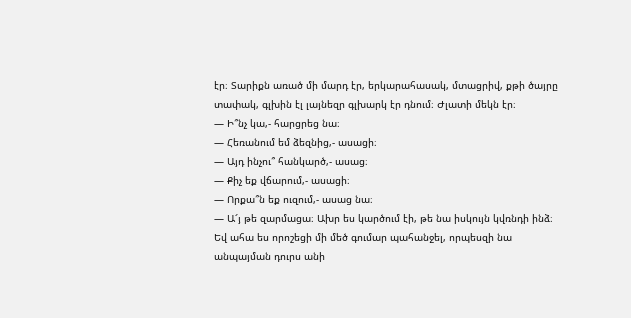էր։ Տարիքն առած մի մարդ էր, երկարահասակ, մտացրիվ, քթի ծայրը տափակ, գլխին էլ լայնեզր գլխարկ էր դնում։ Ժլատի մեկն էր։
— Ի՞նչ կա,- հարցրեց նա։
— Հեռանում եմ ձեզնից,- ասացի։
— Այդ ինչու՞ հանկարծ,- ասաց։
— Քիչ եք վճարում,- ասացի։
— Որքա՞ն եք ուզում,- ասաց նա։
— Ա՜յ թե զարմացա։ Ախր ես կարծում էի, թե նա իսկույն կվռնդի ինձ։ Եվ ահա ես որոշեցի մի մեծ գումար պահանջել, որպեսզի նա անպայման դուրս անի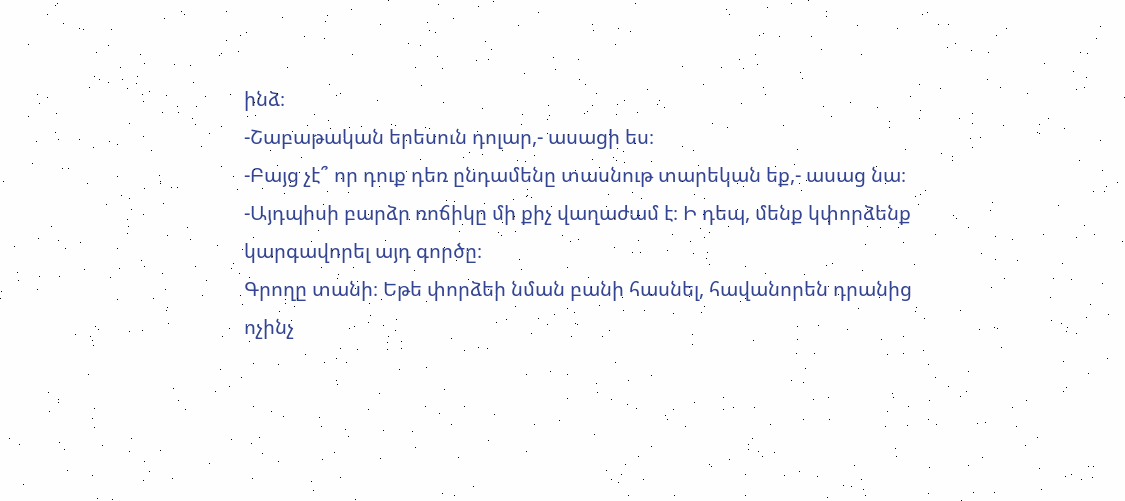ինձ։
-Շաբաթական երեսուն դոլար,- ասացի ես։
-Բայց չէ՞ որ դուք դեռ ընդամենը տասնութ տարեկան եք,- ասաց նա։ -Այդպիսի բարձր ռոճիկը մի քիչ վաղաժամ է։ Ի դեպ, մենք կփորձենք կարգավորել այդ գործը։
Գրողը տանի։ Եթե փորձեի նման բանի հասնել, հավանորեն դրանից ոչինչ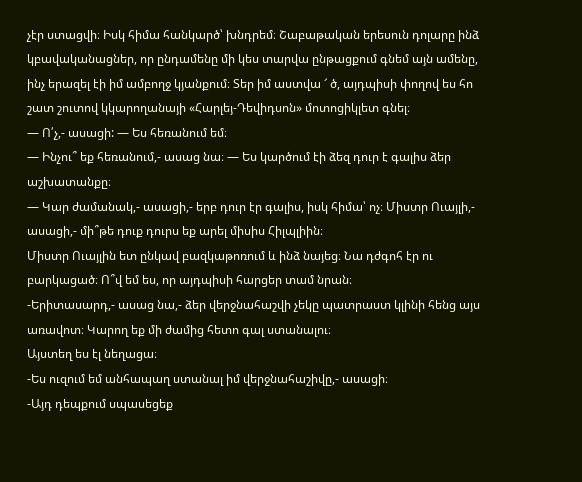չէր ստացվի։ Իսկ հիմա հանկարծ՝ խնդրեմ։ Շաբաթական երեսուն դոլարը ինձ կբավականացներ, որ ընդամենը մի կես տարվա ընթացքում գնեմ այն ամենը, ինչ երազել էի իմ ամբողջ կյանքում։ Տեր իմ աստվա ՜ ծ, այդպիսի փողով ես հո շատ շուտով կկարողանայի «Հարլեյ-Դեվիդսոն» մոտոցիկլետ գնել։
— Ո՛չ,- ասացի: — Ես հեռանում եմ։
— Ինչու՞ եք հեռանում,- ասաց նա։ — Ես կարծում էի ձեզ դուր է գալիս ձեր աշխատանքը։
— Կար ժամանակ,- ասացի,- երբ դուր էր գալիս, իսկ հիմա՝ ոչ։ Միստր Ուայլի,- ասացի,- մի՞թե դուք դուրս եք արել միսիս Հիլպլիին։
Միստր Ուայլին ետ ընկավ բազկաթոռում և ինձ նայեց։ Նա դժգոհ էր ու բարկացած։ Ո՞վ եմ ես, որ այդպիսի հարցեր տամ նրան։
-Երիտասարդ,- ասաց նա,- ձեր վերջնահաշվի չեկը պատրաստ կլինի հենց այս առավոտ։ Կարող եք մի ժամից հետո գալ ստանալու։
Այստեղ ես էլ նեղացա։
-Ես ուզում եմ անհապաղ ստանալ իմ վերջնահաշիվը,- ասացի։
-Այդ դեպքում սպասեցեք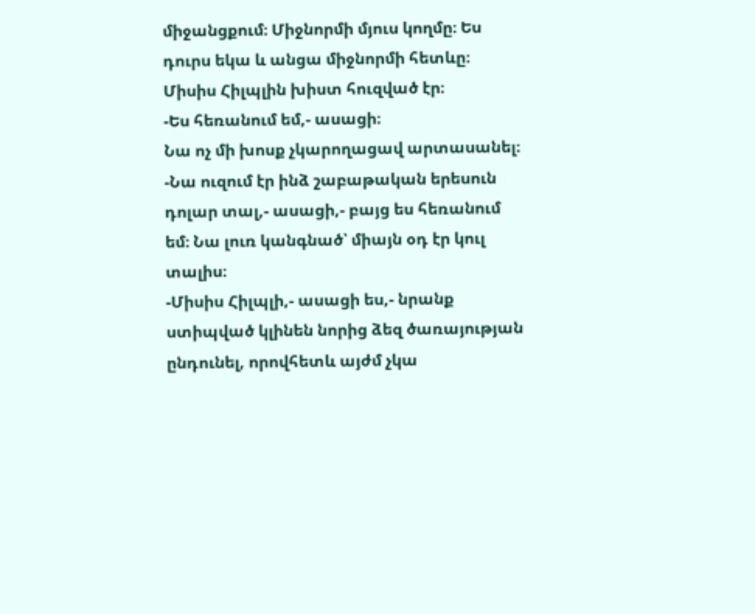միջանցքում։ Միջնորմի մյուս կողմը։ Ես դուրս եկա և անցա միջնորմի հետևը։ Միսիս Հիլպլին խիստ հուզված էր։
-Ես հեռանում եմ,- ասացի։
Նա ոչ մի խոսք չկարողացավ արտասանել։
-Նա ուզում էր ինձ շաբաթական երեսուն դոլար տալ,- ասացի,- բայց ես հեռանում եմ։ Նա լուռ կանգնած՝ միայն օդ էր կուլ տալիս։
-Միսիս Հիլպլի,- ասացի ես,- նրանք ստիպված կլինեն նորից ձեզ ծառայության ընդունել, որովհետև այժմ չկա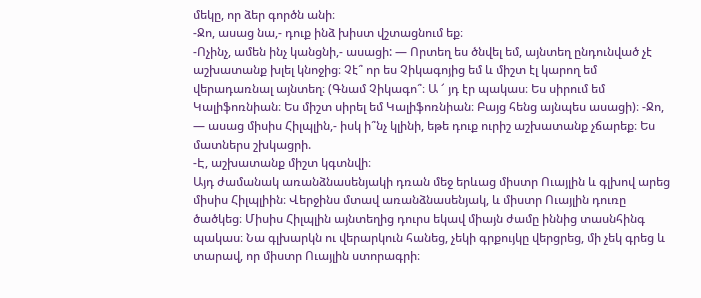մեկը, որ ձեր գործն անի։
-Ջո, ասաց նա,- դուք ինձ խիստ վշտացնում եք։
-Ոչինչ, ամեն ինչ կանցնի,- ասացի: — Որտեղ ես ծնվել եմ, այնտեղ ընդունված չէ աշխատանք խլել կնոջից։ Չէ՞ որ ես Չիկագոյից եմ և միշտ էլ կարող եմ վերադառնալ այնտեղ։ (Գնամ Չիկագո՞։ Ա ՜ յդ էր պակաս։ Ես սիրում եմ Կալիֆոռնիան։ Ես միշտ սիրել եմ Կալիֆոռնիան։ Բայց հենց այնպես ասացի)։ -Ջո, — ասաց միսիս Հիլպլին,- իսկ ի՞նչ կլինի, եթե դուք ուրիշ աշխատանք չճարեք։ Ես մատներս շխկացրի.
-Է, աշխատանք միշտ կգտնվի։
Այդ ժամանակ առանձնասենյակի դռան մեջ երևաց միստր Ուայլին և գլխով արեց միսիս Հիլպլիին։ Վերջինս մտավ առանձնասենյակ, և միստր Ուայլին դուռը ծածկեց։ Միսիս Հիլպլին այնտեղից դուրս եկավ միայն ժամը իննից տասնհինգ պակաս։ Նա գլխարկն ու վերարկուն հանեց, չեկի գրքույկը վերցրեց, մի չեկ գրեց և տարավ, որ միստր Ուայլին ստորագրի։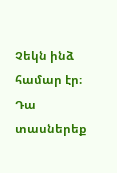Չեկն ինձ համար էր։ Դա տասներեք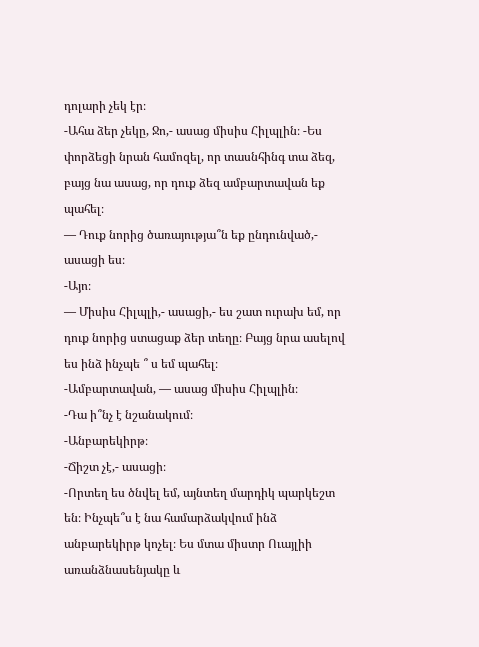դոլարի չեկ էր։
-Ահա ձեր չեկը, Ջո,- ասաց միսիս Հիլպլին։ -Ես փորձեցի նրան համոզել, որ տասնհինգ տա ձեզ, բայց նա ասաց, որ դուք ձեզ ամբարտավան եք պահել։
— Դուք նորից ծառայությա՞ն եք ընդունված,- ասացի ես։
-Այո։
— Միսիս Հիլպլի,- ասացի,- ես շատ ուրախ եմ, որ դուք նորից ստացաք ձեր տեղը։ Բայց նրա ասելով ես ինձ ինչպե ՞ ս եմ պահել։
-Ամբարտավան, — ասաց միսիս Հիլպլին։
-Դա ի՞նչ է նշանակում։
-Անբարեկիրթ։
-Ճիշտ չէ,- ասացի։
-Որտեղ ես ծնվել եմ, այնտեղ մարդիկ պարկեշտ են։ Ինչպե՞ս է նա համարձակվում ինձ անբարեկիրթ կոչել։ Ես մտա միստր Ուայլիի առանձնասենյակը և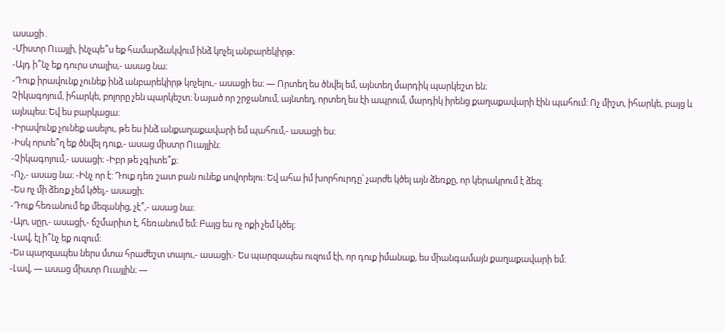ասացի․
-Միստր Ուայլի, ինչպե՞ս եք համարձակվում ինձ կոչել անբարեկիրթ։
-Այդ ի՞նչ եք դուրս տալիս,- ասաց նա։
-Դուք իրավունք չունեք ինձ անբարեկիրթ կոչելու,- ասացի ես։ — Որտեղ ես ծնվել եմ, այնտեղ մարդիկ պարկեշտ են։
Չիկագոյում, իհարկե, բոլորը չեն պարկեշտ։ Նայած որ շրջանում, այնտեղ, որտեղ ես էի ապրում, մարդիկ իրենց քաղաքավարի էին պահում։ Ոչ միշտ, իհարկե, բայց և այնպես։ Եվ ես բարկացա։
-Իրավունք չունեք ասելու, թե ես ինձ անքաղաքավարի եմ պահում,- ասացի ես։
-Իսկ որտե՞ղ եք ծնվել դուք,- ասաց միստր Ուայլին։
-Չիկագոյում,- ասացի։ -Իբր թե չգիտե՞ք։
-Ոչ,- ասաց նա։ -Ինչ որ է: Դուք դեռ շատ բան ունեք սովորելու: Եվ ահա իմ խորհուրդը՝ չարժե կծել այն ձեռքը, որ կերակրում է ձեզ։
-Ես ոչ մի ձեռք չեմ կծել,- ասացի։
-Դուք հեռանում եք մեզանից, չէ՞,- ասաց նա։
-Այո, սըր,- ասացի,- ճշմարիտ է, հեռանում եմ։ Բայց ես ոչ ոքի չեմ կծել։
-Լավ, էլ ի՞նչ եք ուզում։
-Ես պարզապես ներս մտա հրաժեշտ տալու,- ասացի։- Ես պարզապես ուզում էի, որ դուք իմանաք, ես միանգամայն քաղաքավարի եմ։
-Լավ, — ասաց միստր Ուայլին։ —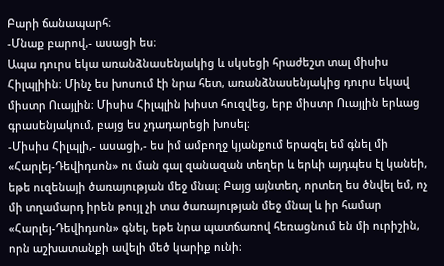Բարի ճանապարհ։
-Մնաք բարով,- ասացի ես։
Ապա դուրս եկա առանձնասենյակից և սկսեցի հրաժեշտ տալ միսիս Հիլպլիին։ Մինչ ես խոսում էի նրա հետ, առանձնասենյակից դուրս եկավ միստր Ուայլին։ Միսիս Հիլպլին խիստ հուզվեց, երբ միստր Ուայլին երևաց գրասենյակում, բայց ես չդադարեցի խոսել։
-Միսիս Հիլպլի,- ասացի,- ես իմ ամբողջ կյանքում երազել եմ գնել մի «Հարլեյ-Դեվիդսոն» ու ման գալ զանազան տեղեր և երևի այդպես էլ կանեի, եթե ուզենայի ծառայության մեջ մնալ։ Բայց այնտեղ, որտեղ ես ծնվել եմ, ոչ մի տղամարդ իրեն թույլ չի տա ծառայության մեջ մնալ և իր համար «Հարլեյ-Դեվիդսոն» գնել, եթե նրա պատճառով հեռացնում են մի ուրիշին, որն աշխատանքի ավելի մեծ կարիք ունի։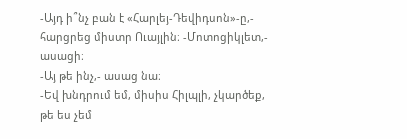-Այդ ի՞նչ բան է «Հարլեյ-Դեվիդսոն»-ը,- հարցրեց միստր Ուայլին։ -Մոտոցիկլետ,- ասացի։
-Այ թե ինչ,- ասաց նա։
-Եվ խնդրում եմ, միսիս Հիլպլի, չկարծեք, թե ես չեմ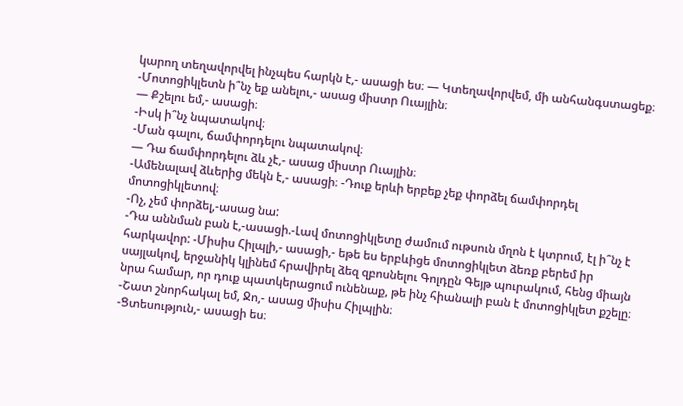կարող տեղավորվել ինչպես հարկն է,- ասացի ես։ — Կտեղավորվեմ, մի անհանգստացեք։
-Մոտոցիկլետն ի՞նչ եք անելու,- ասաց միստր Ուայլին։
— Քշելու եմ,- ասացի։
-Իսկ ի՞նչ նպատակով։
-Ման գալու, ճամփորդելու նպատակով։
— Դա ճամփորդելու ձև չէ,- ասաց միստր Ուայլին։
-Ամենալավ ձևերից մեկն է,- ասացի։ -Դուք երևի երբեք չեք փորձել ճամփորդել մոտոցիկլետով։
-Ոչ, չեմ փորձել,-ասաց նա:
-Դա աննման բան է,-ասացի.-Լավ մոտոցիկլետը ժամում ութսուն մղոն է կտրում, էլ ի՞նչ է հարկավոր: -Միսիս Հիլպլի,- ասացի,- եթե ես երբևիցե մոտոցիկլետ ձեռք բերեմ իր սայլակով, երջանիկ կլինեմ հրավիրել ձեզ զբոսնելու Գոլդըն Գեյթ պուրակում, հենց միայն նրա համար, որ դուք պատկերացում ունենաք, թե ինչ հիանալի բան է մոտոցիկլետ քշելը։
-Շատ շնորհակալ եմ, Ջո,- ասաց միսիս Հիլպլին։
-Ցտեսություն,- ասացի ես։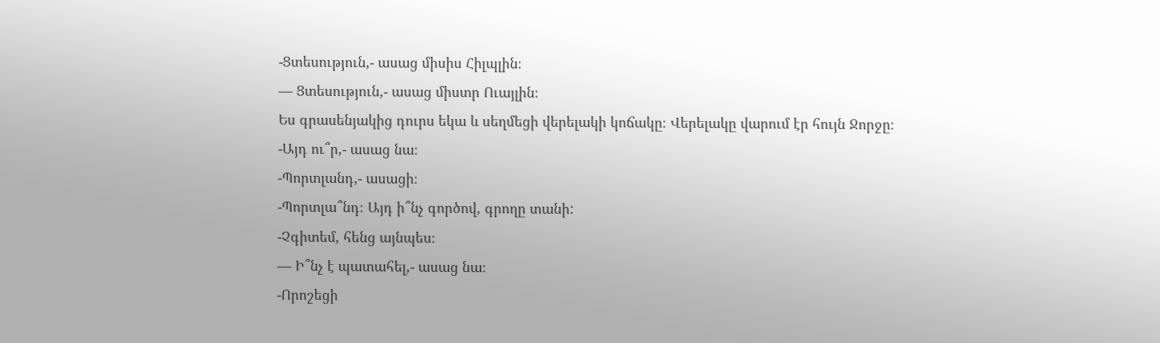-Ցտեսություն,- ասաց միսիս Հիլպլին։
— Ցտեսություն,- ասաց միստր Ուայլին։
Ես գրասենյակից դուրս եկա և սեղմեցի վերելակի կոճակը։ Վերելակը վարում էր հույն Ջորջը։
-Այդ ու՞ր,- ասաց նա։
-Պորտլանդ,- ասացի։
-Պորտլա՞նդ։ Այդ ի՞նչ գործով, գրողը տանի:
-Չգիտեմ, հենց այնպես։
— Ի՞նչ է պատահել,- ասաց նա։
-Որոշեցի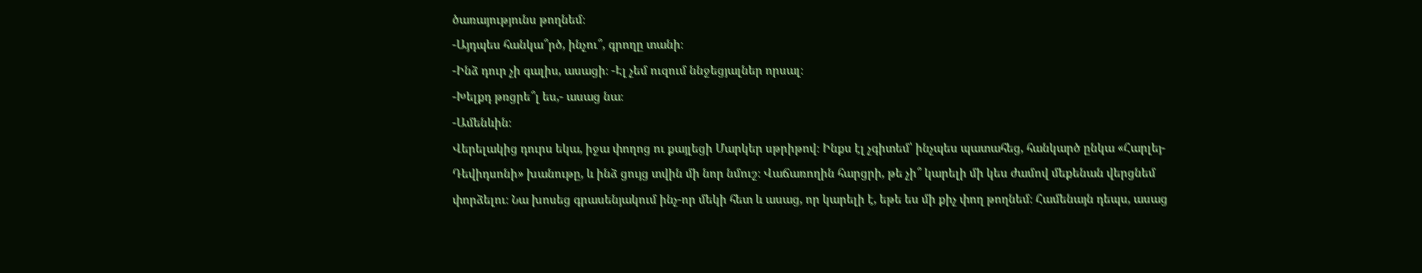ծառայությունս թողնեմ։
-Այդպես հանկա՞րծ, ինչու՞, գրողը տանի։
-Ինձ դուր չի գալիս, ասացի։ -Էլ չեմ ուզում ննջեցյալներ որսալ։
-Խելքդ թռցրե՞լ ես,- ասաց նա։
-Ամենևին։
Վերելակից դուրս եկա, իջա փողոց ու քայլեցի Մարկեր սթրիթով։ Ինքս էլ չգիտեմ՝ ինչպես պատահեց, հանկարծ ընկա «Հարլեյ-Դեվիդսոնի» խանութը, և ինձ ցույց տվին մի նոր նմուշ։ Վաճառողին հարցրի, թե չի՞ կարելի մի կես ժամով մեքենան վերցնեմ փորձելու։ Նա խոսեց գրասենյակում ինչ-որ մեկի հետ և ասաց, որ կարելի է, եթե ես մի քիչ փող թողնեմ։ Համենայն դեպս, ասաց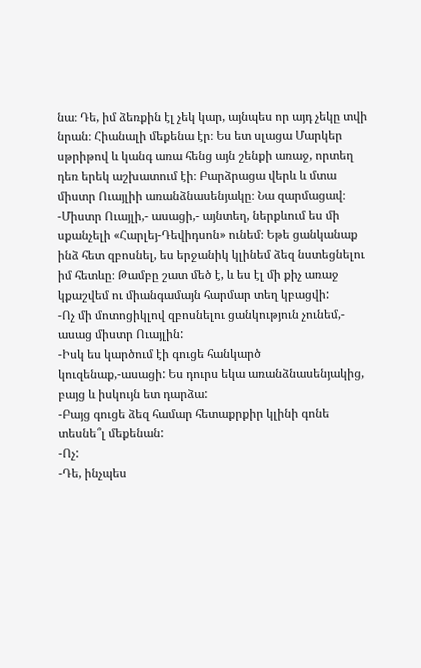նա։ Դե, իմ ձեռքին էլ չեկ կար, այնպես որ այդ չեկը տվի նրան։ Հիանալի մեքենա էր։ Ես ետ սլացա Մարկեր սթրիթով և կանգ առա հենց այն շենքի առաջ, որտեղ դեռ երեկ աշխատում էի։ Բարձրացա վերև և մտա միստր Ուայլիի առանձնասենյակը։ Նա զարմացավ։
-Միստր Ուայլի,- ասացի,- այնտեղ, ներքևում ես մի սքանչելի «Հարլեյ-Դեվիդսոն» ունեմ։ Եթե ցանկանաք ինձ հետ զբոսնել, ես երջանիկ կլինեմ ձեզ նստեցնելու իմ հետևը։ Թամբը շատ մեծ է, և ես էլ մի քիչ առաջ կքաշվեմ ու միանգամայն հարմար տեղ կբացվի:
-Ոչ մի մոտոցիկլով զբոսնելու ցանկություն չունեմ,- ասաց միստր Ուայլին:
-Իսկ ես կարծում էի գուցե հանկարծ կուզենաք,-ասացի: Ես դուրս եկա առանձնասենյակից, բայց և իսկույն ետ դարձա:
-Բայց գուցե ձեզ համար հետաքրքիր կլինի գոնե տեսնե՞լ մեքենան:
-Ոչ:
-Դե, ինչպես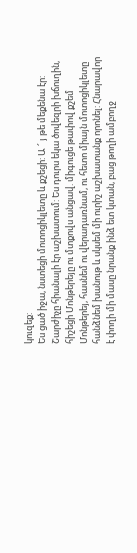կուզեք:
Ես ցած իջա, նստեցի մոտոցիկլետը և քշեցի: Ա ՜ յ թե մեքենա էր: Շարժիչը հիանալի էր աշխատում: Ես դուրս եկա ծովեզրի խճուղին, հիշեցի Մոնթերեյը ու մտքովս անցավ. միգուցե թափով քշեմ Մոնթերեյ, հասնեմ ու վերադառնամ, ու հետո միայն մոտոցիկլետը հանձնեմ խանութ և սկսեմ մի ուրիշ աշխատանք որոնել: Հնարավոր է փողի մի մասը նրանք ինձ ետ կտան, բաց թողի ամբողջ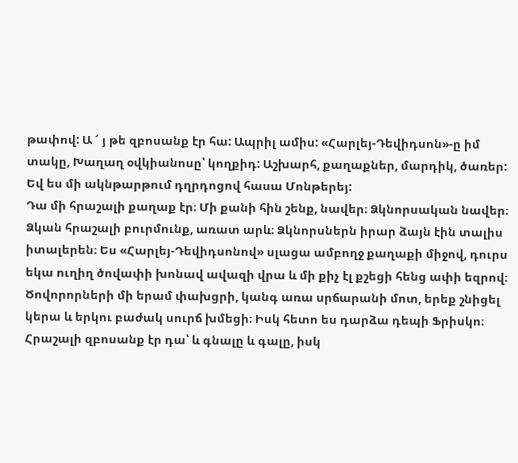թափով: Ա ՜ յ թե զբոսանք էր հա: Ապրիլ ամիս: «Հարլեյ-Դեվիդսոն»-ը իմ տակը, Խաղաղ օվկիանոսը՝ կողքիդ: Աշխարհ, քաղաքներ, մարդիկ, ծառեր: Եվ ես մի ակնթարթում դղրդոցով հասա Մոնթերեյ:
Դա մի հրաշալի քաղաք էր։ Մի քանի հին շենք, նավեր։ Ձկնորսական նավեր։ Ձկան հրաշալի բուրմունք, առատ արև։ Ձկնորսներն իրար ձայն էին տալիս իտալերեն։ Ես «Հարլեյ-Դեվիդսոնով» սլացա ամբողջ քաղաքի միջով, դուրս եկա ուղիղ ծովափի խոնավ ավազի վրա և մի քիչ էլ քշեցի հենց ափի եզրով։ Ծովորորների մի երամ փախցրի, կանգ առա սրճարանի մոտ, երեք շնիցել կերա և երկու բաժակ սուրճ խմեցի։ Իսկ հետո ես դարձա դեպի Ֆրիսկո։ Հրաշալի զբոսանք էր դա՝ և գնալը և գալը, իսկ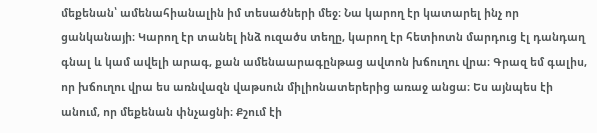մեքենան՝ ամենահիանալին իմ տեսածների մեջ։ Նա կարող էր կատարել ինչ որ ցանկանայի։ Կարող էր տանել ինձ ուզածս տեղը, կարող էր հետիոտն մարդուց էլ դանդաղ գնալ և կամ ավելի արագ, քան ամենաարագընթաց ավտոն խճուղու վրա։ Գրազ եմ գալիս, որ խճուղու վրա ես առնվազն վաթսուն միլիոնատերերից առաջ անցա։ Ես այնպես էի անում, որ մեքենան փնչացնի։ Քշում էի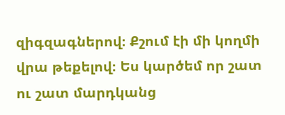զիգզագներով։ Քշում էի մի կողմի վրա թեքելով։ Ես կարծեմ որ շատ ու շատ մարդկանց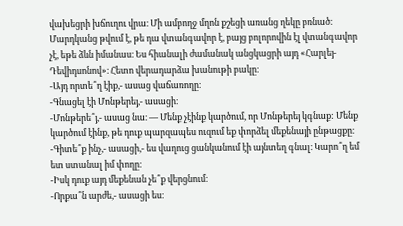վախեցրի խճուղու վրա։ Մի ամբողջ մղոն քշեցի առանց ղեկը բռնած։ Մարդկանց թվում է, թե դա վտանգավոր է, բայց բոլորովին էլ վտանգավոր չէ, եթե ձևն իմանաս։ Ես հիանալի ժամանակ անցկացրի այդ «Հարլեյ-Դեվիդսոնով»։ Հետո վերադարձա խանութի բակը։
-Այդ որտե՞ղ էիք,- ասաց վաճառողը։
-Գնացել էի Մոնթերեյ,- ասացի։
-Մոնթերե՞յ,- ասաց նա։ — Մենք չէինք կարծում, որ Մոնթերեյ կգնաք: Մենք կարծում էինք, թե դուք պարզապես ուզում եք փորձել մեքենայի ընթացքը։ -Գիտե՞ք ինչ,- ասացի,- ես վաղուց ցանկանում էի այնտեղ գնալ։ Կարո՞ղ եմ ետ ստանալ իմ փողը։
-Իսկ դուք այդ մեքենան չե՞ք վերցնում։
-Որքա՞ն արժե,- ասացի ես։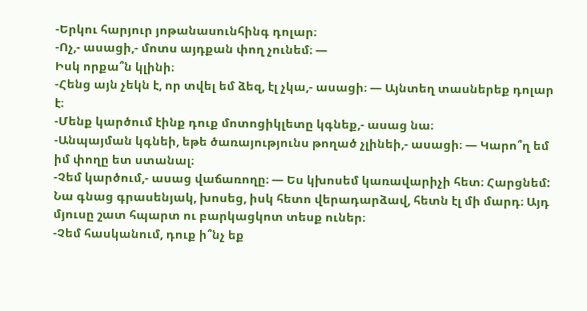-Երկու հարյուր յոթանասունհինգ դոլար։
-Ոչ,- ասացի,- մոտս այդքան փող չունեմ։ —
Իսկ որքա՞ն կլինի։
-Հենց այն չեկն է, որ տվել եմ ձեզ, էլ չկա,- ասացի։ — Այնտեղ տասներեք դոլար է։
-Մենք կարծում էինք դուք մոտոցիկլետը կգնեք,- ասաց նա։
-Անպայման կգնեի, եթե ծառայությունս թողած չլինեի,- ասացի։ — Կարո՞ղ եմ իմ փողը ետ ստանալ։
-Չեմ կարծում,- ասաց վաճառողը։ — Ես կխոսեմ կառավարիչի հետ։ Հարցնեմ:
Նա գնաց գրասենյակ, խոսեց, իսկ հետո վերադարձավ, հետն էլ մի մարդ։ Այդ մյուսը շատ հպարտ ու բարկացկոտ տեսք ուներ։
-Չեմ հասկանում, դուք ի՞նչ եք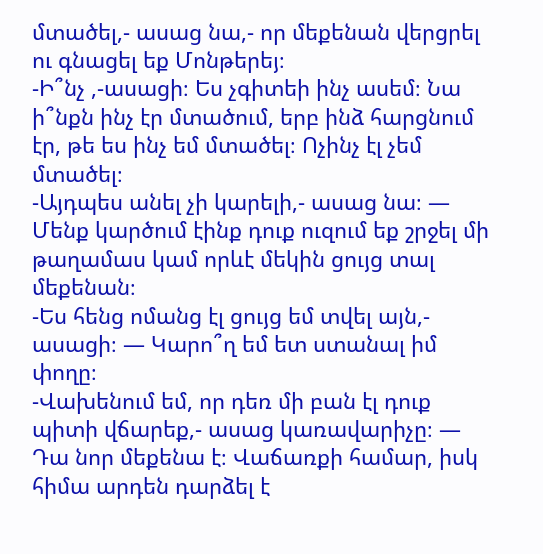մտածել,- ասաց նա,- որ մեքենան վերցրել ու գնացել եք Մոնթերեյ։
-Ի՞նչ ,-ասացի։ Ես չգիտեի ինչ ասեմ։ Նա ի՞նքն ինչ էր մտածում, երբ ինձ հարցնում էր, թե ես ինչ եմ մտածել։ Ոչինչ էլ չեմ մտածել։
-Այդպես անել չի կարելի,- ասաց նա։ — Մենք կարծում էինք դուք ուզում եք շրջել մի թաղամաս կամ որևէ մեկին ցույց տալ մեքենան։
-Ես հենց ոմանց էլ ցույց եմ տվել այն,- ասացի։ — Կարո՞ղ եմ ետ ստանալ իմ փողը։
-Վախենում եմ, որ դեռ մի բան էլ դուք պիտի վճարեք,- ասաց կառավարիչը։ — Դա նոր մեքենա է։ Վաճառքի համար, իսկ հիմա արդեն դարձել է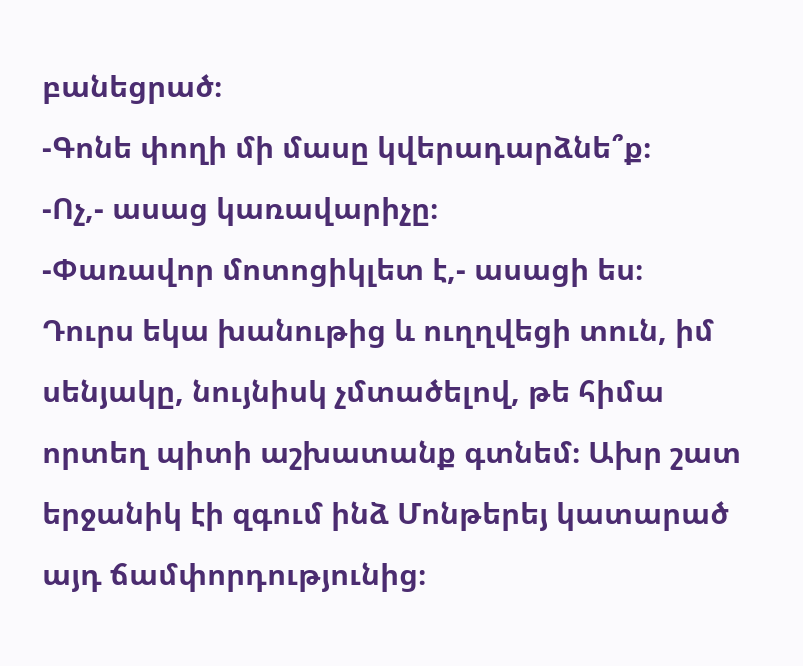բանեցրած։
-Գոնե փողի մի մասը կվերադարձնե՞ք։
-Ոչ,- ասաց կառավարիչը։
-Փառավոր մոտոցիկլետ է,- ասացի ես։
Դուրս եկա խանութից և ուղղվեցի տուն, իմ սենյակը, նույնիսկ չմտածելով, թե հիմա որտեղ պիտի աշխատանք գտնեմ։ Ախր շատ երջանիկ էի զգում ինձ Մոնթերեյ կատարած այդ ճամփորդությունից։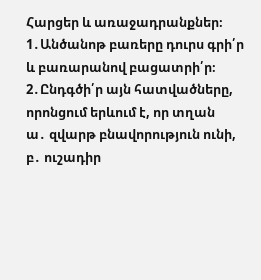Հարցեր և առաջադրանքներ։
1․Անծանոթ բառերը դուրս գրի՛ր և բառարանով բացատրի՛ր։
2․Ընդգծի՛ր այն հատվածները, որոնցում երևում է, որ տղան
ա․ զվարթ բնավորություն ունի,
բ․ ուշադիր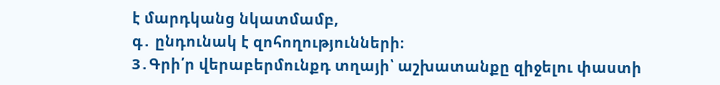է մարդկանց նկատմամբ,
գ․ ընդունակ է զոհողությունների։
3․Գրի՛ր վերաբերմունքդ տղայի՝ աշխատանքը զիջելու փաստի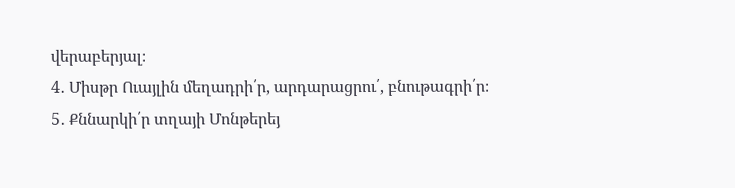վերաբերյալ։
4․ Միսթր Ուայլին մեղադրի՛ր, արդարացրու՛, բնութագրի՛ր։
5․ Քննարկի՛ր տղայի Մոնթերեյ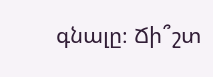գնալը։ Ճի՞շտ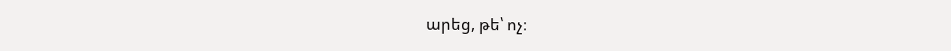արեց, թե՝ ոչ։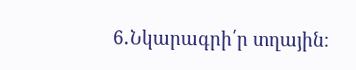6․Նկարագրի՛ր տղային։